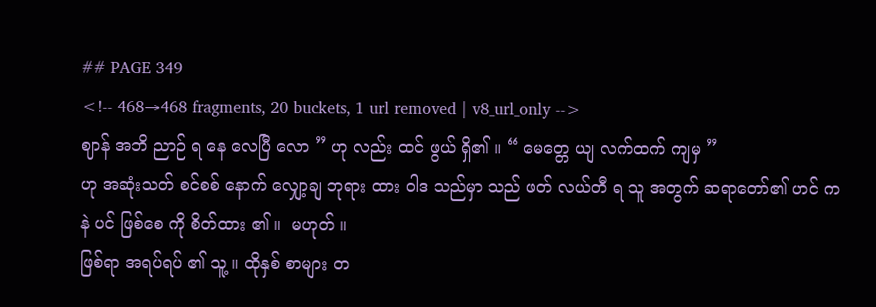## PAGE 349
<!-- 468→468 fragments, 20 buckets, 1 url removed | v8_url_only -->
ဈာန် အဘိ ညာဉ် ရ နေ လေပြီ လော ” ဟု လည်း ထင် ဖွယ် ရှိ၏ ။ “ မေတ္တေ ယျ လက်ထက် ကျမှ ”
ဟု အဆုံးသတ် စင်စစ် နောက် လျှော့ချ ဘုရား ထား ဝါဒ သည်မှာ သည် ဖတ် လယ်တီ ရ သူ အတွက် ဆရာတော်၏ ဟင် က နဲ ပင် ဖြစ်စေ ကို စိတ်ထား ၏ ။  မဟုတ် ။
ဖြစ်ရာ အရပ်ရပ် ၏ သူ့ ။ ထိုနှစ် စာများ တ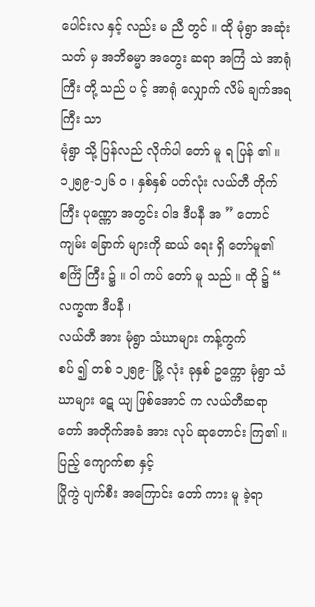ပေါင်းလ နှင့် လည်း မ ညီ တွင် ။ ထို မုံရွာ အဆုံးသတ် မှ အဘိဓမ္မာ အတွေး ဆရာ အကြံ သဲ အာရုံ ကြီး တို့ သည် ပ င့် အာရုံ လျှောက် လိမ် ချက်အရ ကြီး သာ
မုံရွာ သို့ ပြန်လည် လိုက်ပါ တော် မူ ရ ပြန် ၏ ။ ၁၂၅၉-၁၂၆ ဝ ၊ နှစ်နှစ် ပတ်လုံး လယ်တီ တိုက်
ကြီး ပုဏ္ဏော အတွင်း ဝါဒ ဒီပနီ အ ” တောင် ကျမ်း ခြောက် များကို ဆယ် ရေး ရှိ တော်မူ၏ စင်္ကြံ ကြီး ၌ ။ ဝါ ကပ် တော် မူ သည် ။ ထို ၌ “ လက္ခဏ ဒီပနီ ၊
လယ်တီ အား မုံရွာ သံဃာများ ကန့်ကွက်
စပ် ၍ တစ် ၁၂၅၉- မြို့ လုံး ခုနှစ် ဥက္ကော မုံရွာ သံဃာများ ဋေ ယျ ဖြစ်အောင် က လယ်တီဆရာတော် အတိုက်အခံ အား လုပ် ဆုတောင်း ကြ၏ ။ ပြည့် ကျောက်စာ နှင့်
ပြိုကွဲ ပျက်စီး အကြောင်း တော် ကား မူ ခဲ့ရာ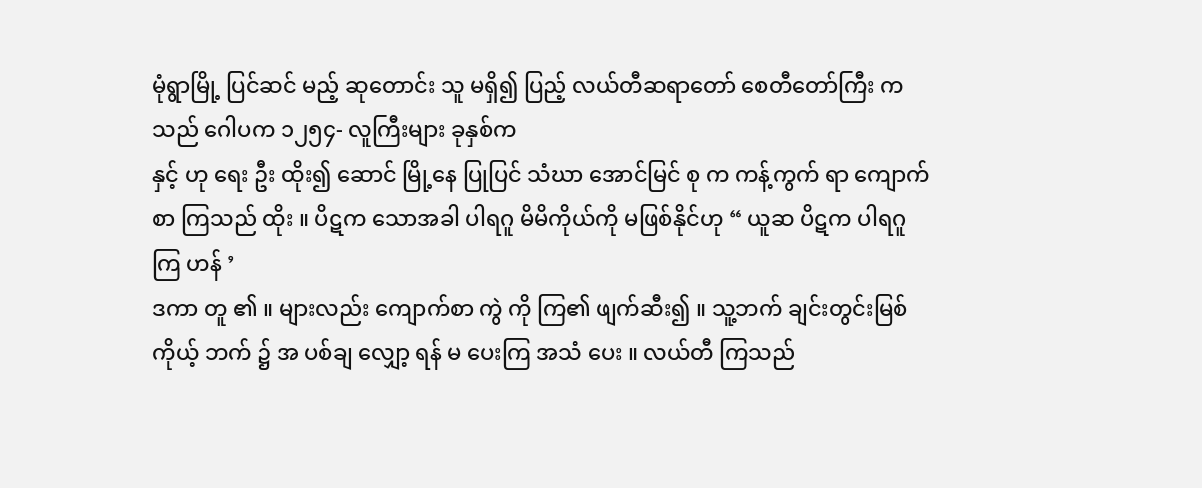မုံရွာမြို့ ပြင်ဆင် မည့် ဆုတောင်း သူ မရှိ၍ ပြည့် လယ်တီဆရာတော် စေတီတော်ကြီး က သည် ဂေါပက ၁၂၅၄- လူကြီးများ ခုနှစ်က
နှင့် ဟု ရေး ဦး ထိုး၍ ဆောင် မြို့နေ ပြုပြင် သံဃာ အောင်မြင် စု က ကန့်ကွက် ရာ ကျောက်စာ ကြသည် ထိုး ။ ပိဋက သောအခါ ပါရဂူ မိမိကိုယ်ကို မဖြစ်နိုင်ဟု “ ယူဆ ပိဋက ပါရဂူ ကြ ဟန် ’
ဒကာ တူ ၏ ။ များလည်း ကျောက်စာ ကွဲ ကို ကြ၏ ဖျက်ဆီး၍ ။ သူ့ဘက် ချင်းတွင်းမြစ် ကိုယ့် ဘက် ၌ အ ပစ်ချ လျှော့ ရန် မ ပေးကြ အသံ ပေး ။ လယ်တီ ကြသည်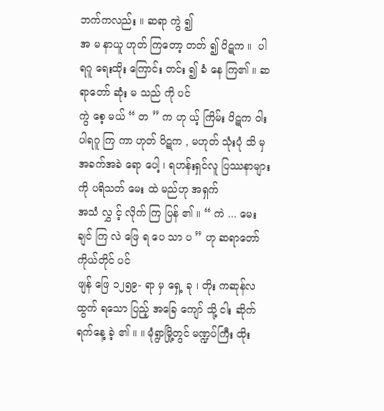ဘက်ကလည်း ။ ဆရာ ကွဲ ၍
အ မ နာယူ ဟုတ် ကြတော့ တတ် ၍ ပိဋက ။  ပါရဂူ ရေးထိုး ကြောင်း တင်း ၍ ခံ နေ ကြ၏ ။ ဆရာတော် ဆုံး မ သည် ကို ပင်
ကွဲ စေ့ မယ် “ တ ” က ဟု ယ့် ကြိမ်း ပိဋက ဝါး ပါရဂူ ကြ ကာ ဟုတ် ပိဋက , မဟုတ် သုံးပုံ သိ မှ အခက်အခဲ ရော ပေါ့ ၊ ရဟန်းရှင်လူ ပြဿနာများကို ပရိသတ် မေး ထဲ မည်ဟု အရှက်
အသံ လွှ င့် လိုက် ကြ ပြန် ၏ ။ “ ကဲ ... မေး ချင် ကြ လဲ ဖြေ ရ ပေ သာ ပ ” ဟု ဆရာတော် ကိုယ်တိုင် ပင်
ဖျန် ဖြေ ၁၂၅၉- ရာ မှ ရှေ့ ခု ၊ တိုး ကဆုန်လ ထွက် ရသော ပြည့် အခြေ ကျော် သို့ ငါး ဆိုက် ရက်နေ့ ခဲ့ ၏ ။ ။ မုံရွာမြို့တွင် မဏ္ဍပ်ကြီး ထိုး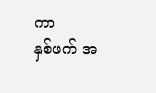ကာ
နှစ်ဖက် အ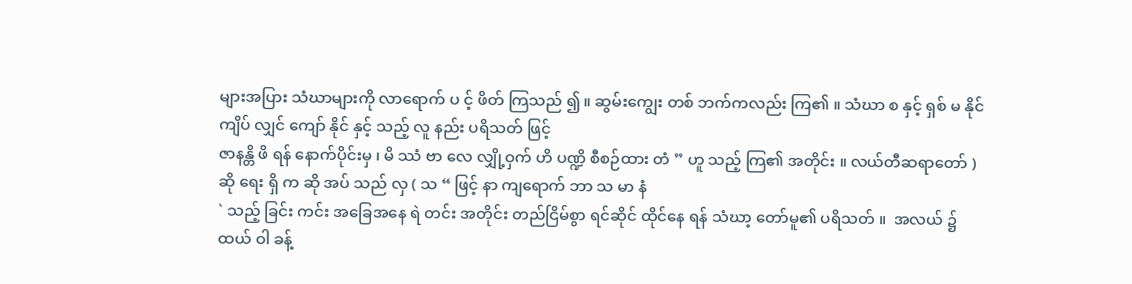များအပြား သံဃာများကို လာရောက် ပ င့် ဖိတ် ကြသည် ၍ ။ ဆွမ်းကျွေး တစ် ဘက်ကလည်း ကြ၏ ။ သံဃာ စ နှင့် ရှစ် မ နိုင် ကျိပ် လျှင် ကျော် နိုင် နှင့် သည့် လူ နည်း ပရိသတ် ဖြင့်
ဇာနန္တိ ဖိ ရန် နောက်ပိုင်းမှ ၊ မိ ဿံ ဗာ လေ လျှို့ဝှက် ဟိ ပဏ္ဍိ စီစဉ်ထား တံ ” ဟူ သည့် ကြ၏ အတိုင်း ။ လယ်တီဆရာတော် ) ဆို ရေး ရှိ က ဆို အပ် သည် လှ ( သ “ ဖြင့် နာ ကျရောက် ဘာ သ မာ နံ
` သည့် ခြင်း ကင်း အခြေအနေ ရဲ တင်း အတိုင်း တည်ငြိမ်စွာ ရင်ဆိုင် ထိုင်နေ ရန် သံဃာ့ တော်မူ၏ ပရိသတ် ။  အလယ် ၌ ထယ် ဝါ ခန့်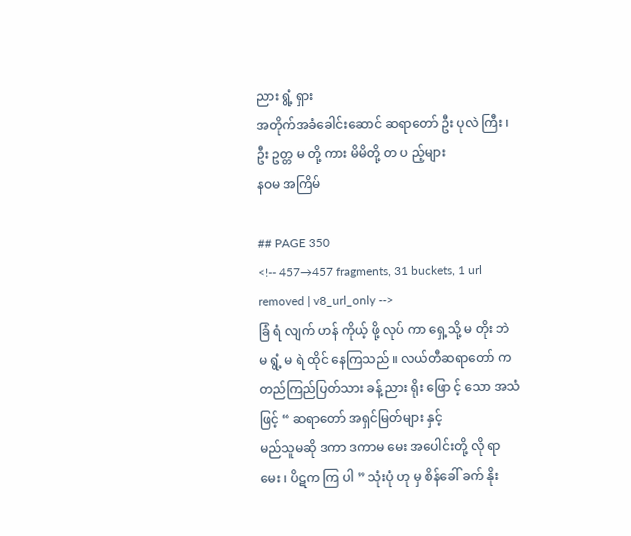ညား ရွံ့ ရှား
အတိုက်အခံခေါင်းဆောင် ဆရာတော် ဦး ပုလဲ ကြီး ၊ ဦး ဥတ္တ မ တို့ ကား မိမိတို့ တ ပ ည့်များ
နဝမ အကြိမ်

## PAGE 350
<!-- 457→457 fragments, 31 buckets, 1 url removed | v8_url_only -->
ခြံ ရံ လျက် ဟန် ကိုယ့် ဖို့ လုပ် ကာ ရှေ့သို့ မ တိုး ဘဲ မ ရွံ့ မ ရဲ ထိုင် နေကြသည် ။ လယ်တီဆရာတော် က
တည်ကြည်ပြတ်သား ခန့် ညား ရိုး ဖြော င့် သော အသံ ဖြင့် “ ဆရာတော် အရှင်မြတ်များ နှင့်
မည်သူမဆို ဒကာ ဒကာမ မေး အပေါင်းတို့ လို ရာ မေး ၊ ပိဋက ကြ ပါ ” သုံးပုံ ဟု မှ စိန်ခေါ် ခက် နိုး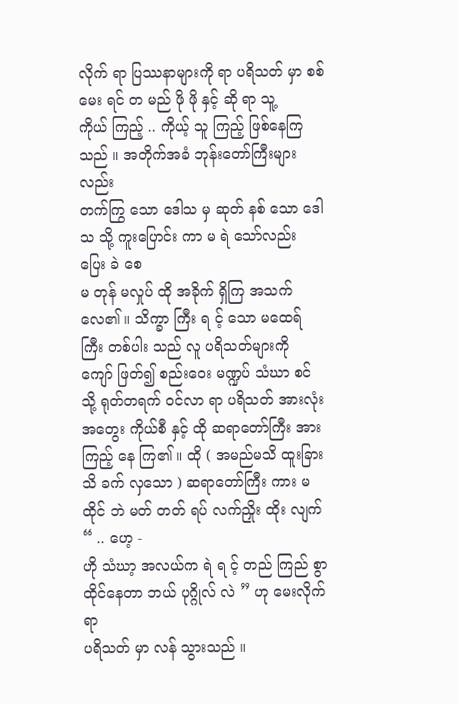လိုက် ရာ ပြဿနာများကို ရာ ပရိသတ် မှာ စစ်မေး ရင် တ မည် ဖို ဖို နှင့် ဆို ရာ သူ့
ကိုယ် ကြည့် .. ကိုယ့် သူ ကြည့် ဖြစ်နေကြသည် ။ အတိုက်အခံ ဘုန်းတော်ကြီးများ လည်း
တက်ကြွ သော ဒေါသ မှ ဆုတ် နစ် သော ဒေါသ သို့ ကူးပြောင်း ကာ မ ရဲ သော်လည်း ပြေး ခဲ စေ
မ တုန် မလှုပ် ထို အခိုက် ရှိကြ အသက် လေ၏ ။ သိက္ခာ ကြီး ရ င့် သော မထေရ် ကြီး တစ်ပါး သည် လူ ပရိသတ်များကို
ကျော် ဖြတ်၍ စည်းဝေး မဏ္ဍပ် သံဃာ စင် သို့ ရုတ်တရက် ဝင်လာ ရာ ပရိသတ် အားလုံး
အတွေး ကိုယ်စီ နှင့် ထို ဆရာတော်ကြီး အား ကြည့် နေ ကြ၏ ။ ထို ( အမည်မသိ ထူးခြား
သိ ခက် လှသော ) ဆရာတော်ကြီး ကား မ ထိုင် ဘဲ မတ် တတ် ရပ် လက်ညှိုး ထိုး လျက် “ .. ဟေ့ -
ဟို သံဃာ့ အလယ်က ရဲ ရ င့် တည် ကြည် စွာ ထိုင်နေတာ ဘယ် ပုဂ္ဂိုလ် လဲ ” ဟု မေးလိုက်ရာ
ပရိသတ် မှာ လန် သွားသည် ။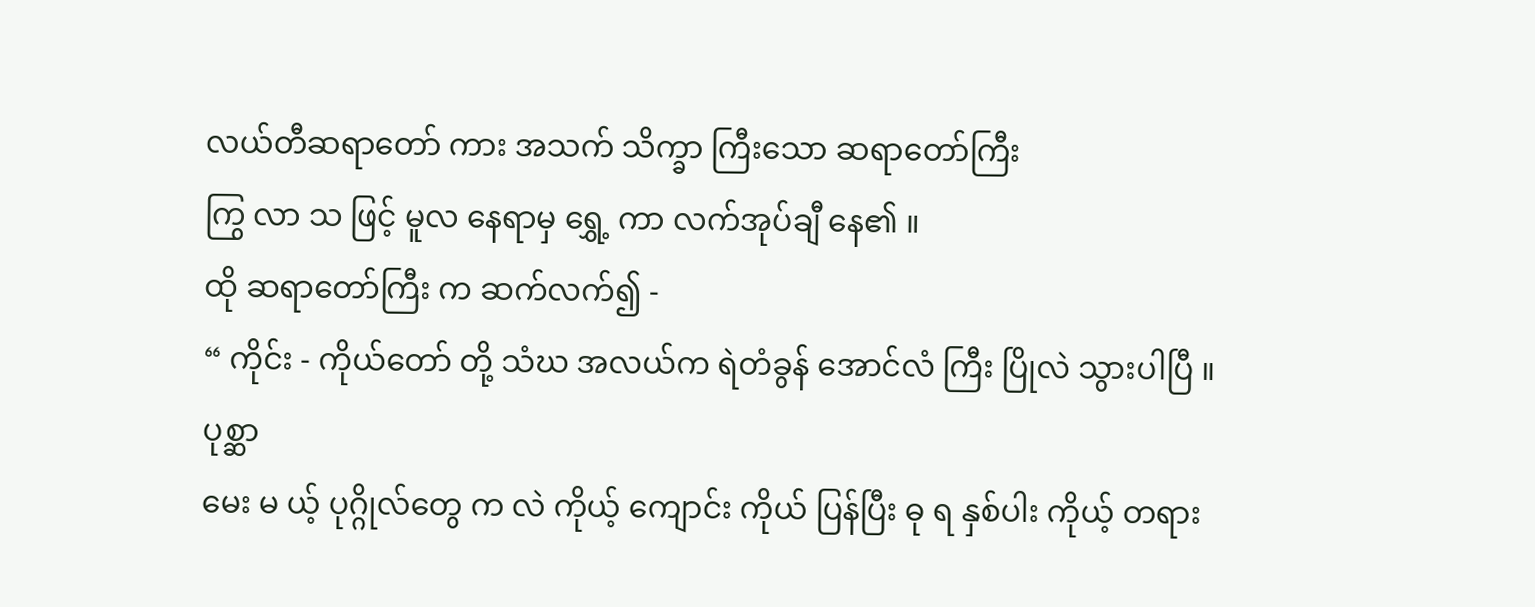လယ်တီဆရာတော် ကား အသက် သိက္ခာ ကြီးသော ဆရာတော်ကြီး
ကြွ လာ သ ဖြင့် မူလ နေရာမှ ရွှေ့ ကာ လက်အုပ်ချီ နေ၏ ။
ထို ဆရာတော်ကြီး က ဆက်လက်၍ -
“ ကိုင်း - ကိုယ်တော် တို့ သံဃ အလယ်က ရဲတံခွန် အောင်လံ ကြီး ပြိုလဲ သွားပါပြီ ။ ပုစ္ဆာ
မေး မ ယ့် ပုဂ္ဂိုလ်တွေ က လဲ ကိုယ့် ကျောင်း ကိုယ် ပြန်ပြီး ဓု ရ နှစ်ပါး ကိုယ့် တရား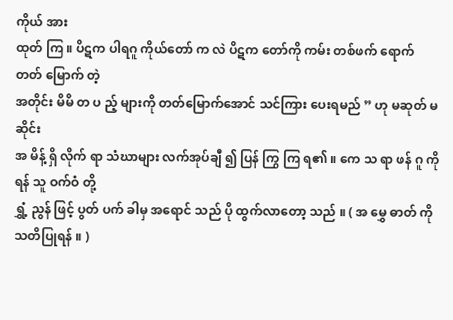ကိုယ် အား
ထုတ် ကြ ။ ပိဋက ပါရဂူ ကိုယ်တော် က လဲ ပိဋက တော်ကို ကမ်း တစ်ဖက် ရောက် တတ် မြောက် တဲ့
အတိုင်း မိမိ တ ပ ည့် များကို တတ်မြောက်အောင် သင်ကြား ပေးရမည် ” ဟု မဆုတ် မ ဆိုင်း
အ မိန့် ရှိ လိုက် ရာ သံဃာများ လက်အုပ်ချီ ၍ ပြန် ကြွ ကြ ရ၏ ။ ကေ သ ရာ ဖန် ဂူ ကို ရန် သူ ဝက်ဝံ တို့
ရွှံ့ ညွန် ဖြင့် ပွတ် ပက် ခါမှ အရောင် သည် ပို ထွက်လာတော့ သည် ။ ( အ မွှေ ဓာတ် ကို သတိပြုရန် ။ )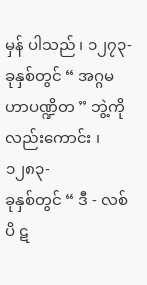မှန် ပါသည် ၊ ၁၂၇၃- ခုနှစ်တွင် “ အဂ္ဂမဟာပဏ္ဍိတ ” ဘွဲ့ကို လည်းကောင်း ၊ ၁၂၈၃-
ခုနှစ်တွင် “ ဒီ - လစ် ပိ ဋ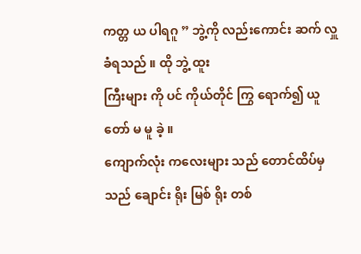ကတ္တ ယ ပါရဂူ ” ဘွဲ့ကို လည်းကောင်း ဆက် လှူ ခံရသည် ။ ထို ဘွဲ့ ထူး
ကြီးများ ကို ပင် ကိုယ်တိုင် ကြွ ရောက်၍ ယူ တော် မ မူ ခဲ့ ။
ကျောက်လုံး ကလေးများ သည် တောင်ထိပ်မှ သည် ချောင်း ရိုး မြစ် ရိုး တစ်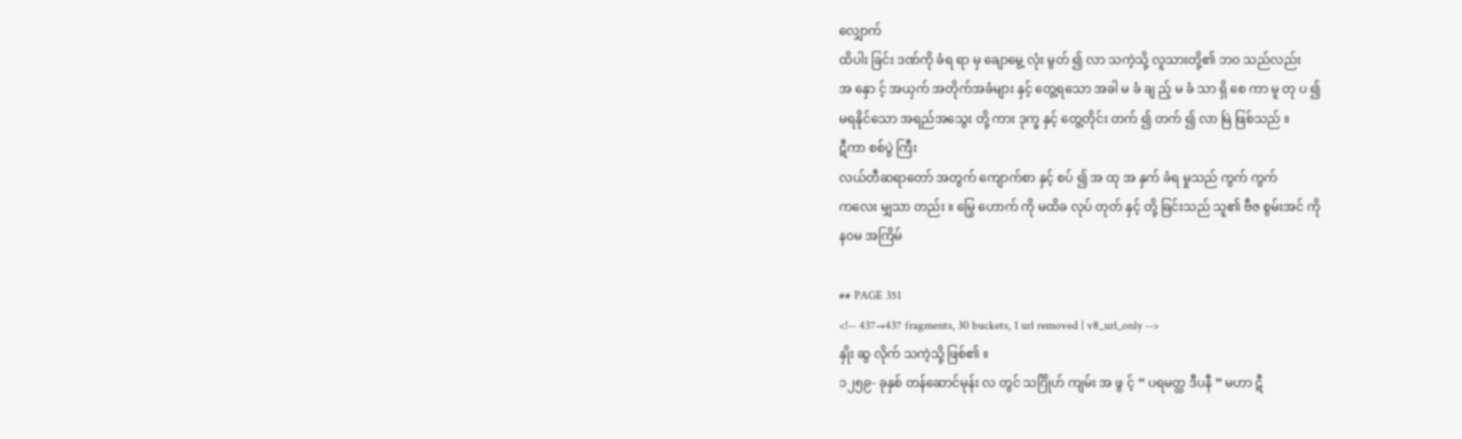လျှောက်
ထိပါး ခြင်း ဒဏ်ကို ခံရ ရာ မှ ချောမွေ့ လုံး မွတ် ၍ လာ သကဲ့သို့ လူသားတို့၏ ဘဝ သည်လည်း
အ နှော င့် အယှက် အတိုက်အခံများ နှင့် တွေ့ရသော အခါ မ ခံ ချ ည့် မ ခံ သာ ရှိ စေ ကာ မူ တု ပ ၍
မရနိုင်သော အရည်အသွေး တို့ ကား ဒုက္ခ နှင့် တွေ့တိုင်း တက် ၍ တက် ၍ လာ မြဲ ဖြစ်သည် ။
ဋီကာ စစ်ပွဲ ကြီး
လယ်တီဆရာတော် အတွက် ကျောက်စာ နှင့် စပ် ၍ အ ထု အ နှက် ခံရ မှုသည် ကွက် ကွက်
ကလေး မျှသာ တည်း ။ မြွေ ဟောက် ကို မထိခ လုပ် တုတ် နှင့် တို့ ခြင်းသည် သူ၏ ဗီဇ စွမ်းအင် ကို
နဝမ အကြိမ်

## PAGE 351
<!-- 437→437 fragments, 30 buckets, 1 url removed | v8_url_only -->
နှိုး ဆွ လိုက် သကဲ့သို့ ဖြစ်၏ ။
၁၂၅၉- ခုနှစ် တန်ဆောင်မုန်း လ တွင် သင်္ဂြိုဟ် ကျမ်း အ ဖွ င့် “ ပရမတ္ထ ဒီပနီ ” မဟာ ဋီ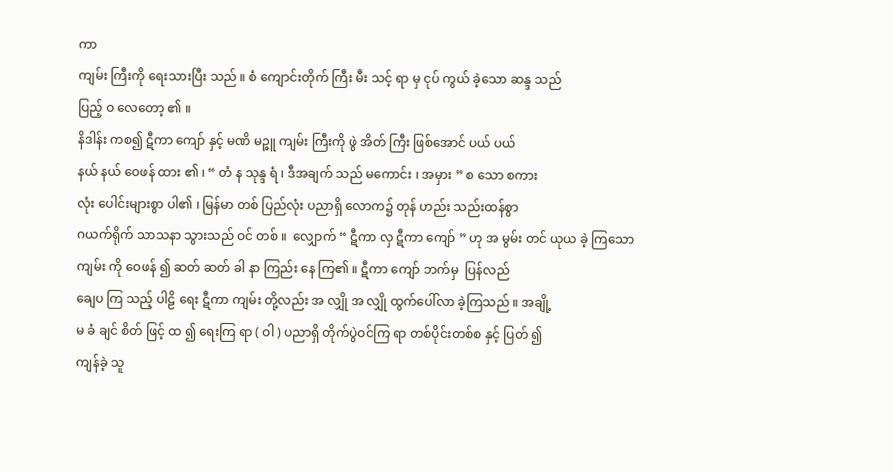ကာ
ကျမ်း ကြီးကို ရေးသားပြီး သည် ။ စံ ကျောင်းတိုက် ကြီး မီး သင့် ရာ မှ ငုပ် ကွယ် ခဲ့သော ဆန္ဒ သည်
ပြည့် ဝ လေတော့ ၏ ။
နိဒါန်း ကစ၍ ဋီကာ ကျော် နှင့် မဏိ မဉ္ဇူ ကျမ်း ကြီးကို ဖွဲ အိတ် ကြီး ဖြစ်အောင် ပယ် ပယ်
နယ် နယ် ဝေဖန် ထား ၏ ၊ “ တံ န သုန္ဒ ရံ ၊ ဒီအချက် သည် မကောင်း ၊ အမှား ” စ သော စကား
လုံး ပေါင်းများစွာ ပါ၏ ၊ မြန်မာ တစ် ပြည်လုံး ပညာရှိ လောက၌ တုန် ဟည်း သည်းထန်စွာ
ဂယက်ရိုက် သာသနာ သွားသည် ဝင် တစ် ။  လျှောက် “ ဋီကာ လှ ဋီကာ ကျော် ” ဟု အ မွမ်း တင် ယုယ ခဲ့ ကြသော
ကျမ်း ကို ဝေဖန် ၍ ဆတ် ဆတ် ခါ နာ ကြည်း နေ ကြ၏ ။ ဋီကာ ကျော် ဘက်မှ  ပြန်လည်
ချေပ ကြ သည့် ပါဠိ ရေး ဋီကာ ကျမ်း တို့လည်း အ လျှို အ လျှို ထွက်ပေါ်လာ ခဲ့ကြသည် ။ အချို့
မ ခံ ချင် စိတ် ဖြင့် ထ ၍ ရေးကြ ရာ ( ဝါ ) ပညာရှိ တိုက်ပွဲဝင်ကြ ရာ တစ်ပိုင်းတစ်စ နှင့် ပြတ် ၍
ကျန်ခဲ့ သူ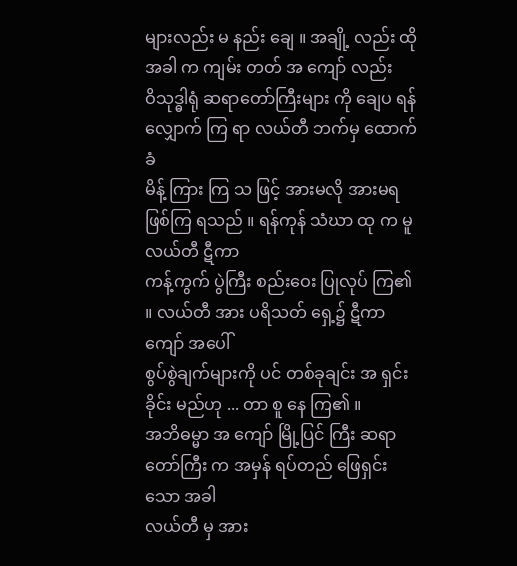များလည်း မ နည်း ချေ ။ အချို့ လည်း ထိုအခါ က ကျမ်း တတ် အ ကျော် လည်း
ဝိသုဒ္ဓါရုံ ဆရာတော်ကြီးများ ကို ချေပ ရန် လျှောက် ကြ ရာ လယ်တီ ဘက်မှ ထောက်ခံ
မိန့် ကြား ကြ သ ဖြင့် အားမလို အားမရ ဖြစ်ကြ ရသည် ။ ရန်ကုန် သံဃာ ထု က မူ လယ်တီ ဋီကာ
ကန့်ကွက် ပွဲကြီး စည်းဝေး ပြုလုပ် ကြ၏ ။ လယ်တီ အား ပရိသတ် ရှေ့၌ ဋီကာ ကျော် အပေါ်
စွပ်စွဲချက်များကို ပင် တစ်ခုချင်း အ ရှင်း ခိုင်း မည်ဟု ... တာ စူ နေ ကြ၏ ။
အဘိဓမ္မာ အ ကျော် မြို့ပြင် ကြီး ဆရာတော်ကြီး က အမှန် ရပ်တည် ဖြေရှင်း သော အခါ
လယ်တီ မှ အား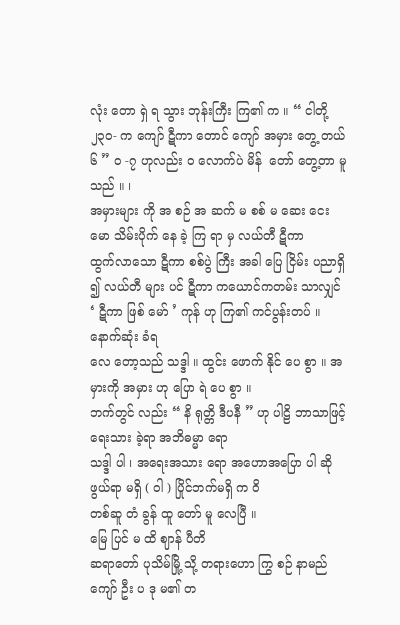လုံး တော ရှဲ ရ သွား ဘုန်းကြီး ကြ၏ က ။ “ ငါတို့ ၂၃၀- က ကျော် ဋီကာ တောင် ကျော် အမှား တွေ့ တယ် ၆ ” ဝ -၇ ဟုလည်း ဝ လောက်ပဲ မိန်  တော် တွေ့တာ မူ သည် ။ ၊
အမှားများ ကို အ စဉ် အ ဆက် မ စစ် မ ဆေး ငေးမော သိမ်းပိုက် နေ ခဲ့ ကြ ရာ မှ လယ်တီ ဋီကာ
ထွက်လာသော ဋီကာ စစ်ပွဲ ကြီး အခါ ပြေ ငြိမ်း ပညာရှိ ၍ လယ်တီ များ ပင် ဋီကာ ကယောင်ကတမ်း သာလျှင် ‘ ဋီကာ ဖြစ် မော် ’ ကုန် ဟု ကြ၏ ကင်ပွန်းတပ် ။ နောက်ဆုံး ခံရ
လေ တော့သည် သဒ္ဒါ ။ ထွင်း ဖောက် နိုင် ပေ စွာ ။ အမှားကို အမှား ဟု ပြော ရဲ ပေ စွာ ။
ဘက်တွင် လည်း “ နိ ရုတ္တိ ဒီပနီ ” ဟု ပါဠိ ဘာသာဖြင့် ရေးသား ခဲ့ရာ အဘိဓမ္မာ ရော
သဒ္ဒါ ပါ ၊ အရေးအသား ရော အဟောအပြော ပါ ဆို ဖွယ်ရာ မရှိ ( ဝါ ) ပြိုင်ဘက်မရှိ က ဝိ
တစ်ဆူ တံ ခွန် ထူ တော် မူ လေပြီ ။
မြေ ပြင် မ ထိ ဈာန် ပီတိ
ဆရာတော် ပုသိမ်မြို့ သို့ တရားဟော ကြွ စဉ် နာမည်ကျော် ဦး ပ ဒု မ၏ တ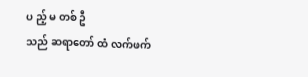ပ ည့် မ တစ် ဦ
သည် ဆရာတော် ထံ လက်ဖက်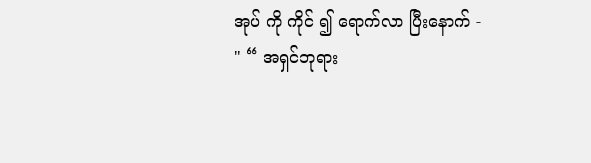အုပ် ကို ကိုင် ၍ ရောက်လာ ပြီးနောက် -
" “ အရှင်ဘုရား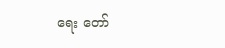ရေး တော်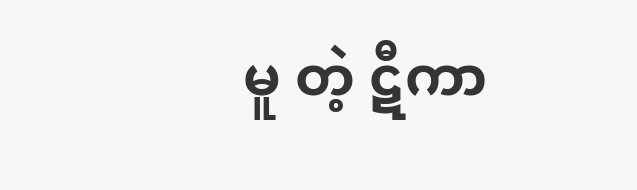မူ တဲ့ ဋီကာ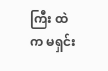ကြီး ထဲက မရှင်း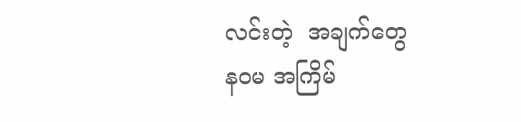လင်းတဲ့  အချက်တွေ
နဝမ အကြိမ်